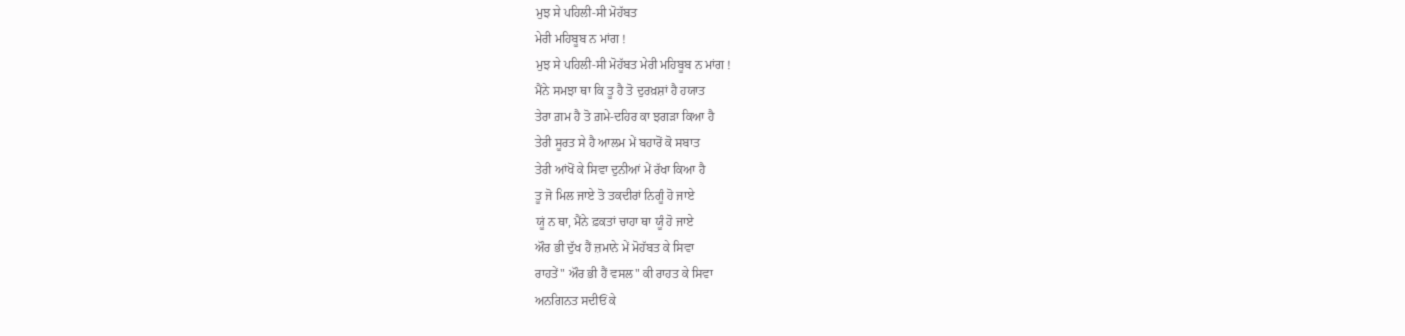ਮੁਝ ਸੇ ਪਹਿਲੀ-ਸੀ ਮੋਹੱਬਤ
ਮੇਰੀ ਮਹਿਬੂਬ ਨ ਮਾਂਗ !
ਮੁਝ ਸੇ ਪਹਿਲੀ-ਸੀ ਮੋਹੱਬਤ ਮੇਰੀ ਮਹਿਬੂਬ ਨ ਮਾਂਗ !
ਮੈਂਨੇ ਸਮਝਾ ਥਾ ਕਿ ਤੂ ਹੈ ਤੋ ਦੁਰਖ਼ਸ਼ਾਂ ਹੈ ਹਯਾਤ
ਤੇਰਾ ਗ਼ਮ ਹੈ ਤੋ ਗ਼ਮੇ-ਦਹਿਰ ਕਾ ਝਗੜਾ ਕਿਆ ਹੈ
ਤੇਰੀ ਸੂਰਤ ਸੇ ਹੈ ਆਲਮ ਮੇਂ ਬਹਾਰੋਂ ਕੋ ਸਬਾਤ
ਤੇਰੀ ਆਂਖੋਂ ਕੇ ਸਿਵਾ ਦੁਨੀਆਂ ਮੇਂ ਰੱਖਾ ਕਿਆ ਹੈ
ਤੂ ਜੋ ਮਿਲ ਜਾਏ ਤੋ ਤਕਦੀਰਾਂ ਨਿਗੂੰ ਹੋ ਜਾਏ
ਯੂਂ ਨ ਥਾ, ਮੈਂਨੇ ਫ਼ਕਤਾਂ ਚਾਹਾ ਥਾ ਯੂੰ ਹੋ ਜਾਏ
ਔਰ ਭੀ ਦੁੱਖ ਹੈਂ ਜ਼ਮਾਨੇ ਮੇਂ ਮੋਹੱਬਤ ਕੇ ਸਿਵਾ
ਰਾਹਤੇਂ" ਔਰ ਭੀ ਹੈਂ ਵਸਲ" ਕੀ ਰਾਹਤ ਕੇ ਸਿਵਾ
ਅਨਗਿਨਤ ਸਦੀਓਂ ਕੇ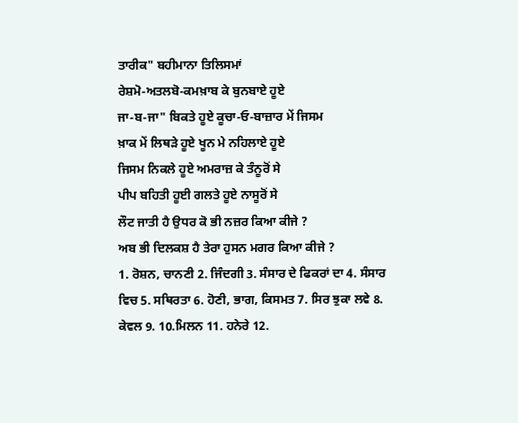ਤਾਰੀਕ" ਬਹੀਮਾਨਾ ਤਿਲਿਸਮਾਂ
ਰੇਸ਼ਮੋ-ਅਤਲਬੋ-ਕਮਖ਼ਾਬ ਕੇ ਬੁਨਬਾਏ ਹੂਏ
ਜਾ-ਬ-ਜਾ" ਬਿਕਤੇ ਹੂਏ ਕੂਚਾ-ਓ-ਬਾਜ਼ਾਰ ਮੇਂ ਜਿਸਮ
ਖ਼ਾਕ ਮੇਂ ਲਿਥੜੇ ਹੂਏ ਖੂਨ ਮੇ ਨਹਿਲਾਏ ਹੂਏ
ਜਿਸਮ ਨਿਕਲੇ ਹੂਏ ਅਮਰਾਜ਼ ਕੇ ਤੰਨੂਰੋਂ ਸੇ
ਪੀਪ ਬਹਿਤੀ ਹੂਈ ਗਲਤੇ ਹੂਏ ਨਾਸੂਰੋਂ ਸੇ
ਲੌਟ ਜਾਤੀ ਹੈ ਉਧਰ ਕੋ ਭੀ ਨਜ਼ਰ ਕਿਆ ਕੀਜੇ ?
ਅਬ ਭੀ ਦਿਲਕਸ਼ ਹੈ ਤੇਰਾ ਹੁਸਨ ਮਗਰ ਕਿਆ ਕੀਜੇ ?
1. ਰੋਸ਼ਨ, ਚਾਨਣੀ 2. ਜਿੰਦਗੀ 3. ਸੰਸਾਰ ਦੇ ਫਿਕਰਾਂ ਦਾ 4. ਸੰਸਾਰ ਵਿਚ 5. ਸਥਿਰਤਾ 6. ਹੋਣੀ, ਭਾਗ, ਕਿਸਮਤ 7. ਸਿਰ ਝੁਕਾ ਲਵੇ 8. ਕੇਵਲ 9. 10.ਮਿਲਨ 11. ਹਨੇਰੇ 12.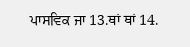ਪਾਸਵਿਕ ਜਾ 13.ਥਾਂ ਥਾਂ 14.